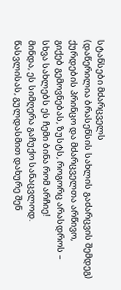სტანსები მძარცველს
(დაწერილია ბრასენსის სახლის გაძარცვის შემდეგ)
ქურდების პრინცო და მძარცველთა არწივო,
გიქებ გემოვნებას, ზუსტს, როგორც არასდროს –
სხვა სახლებს ეს ჩემი ბინა რომ არჩიე!
მინდა, ეს სიმღერა გაჩუქო სანაცვლოდ.
წასვლისას, გულდასმით დახურე შენ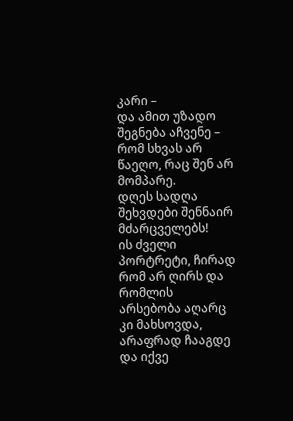კარი –
და ამით უზადო შეგნება აჩვენე –
რომ სხვას არ წაეღო, რაც შენ არ მომპარე.
დღეს სადღა შეხვდები შენნაირ მძარცველებს!
ის ძველი პორტრეტი, ჩირად რომ არ ღირს და
რომლის არსებობა აღარც კი მახსოვდა,
არაფრად ჩააგდე და იქვე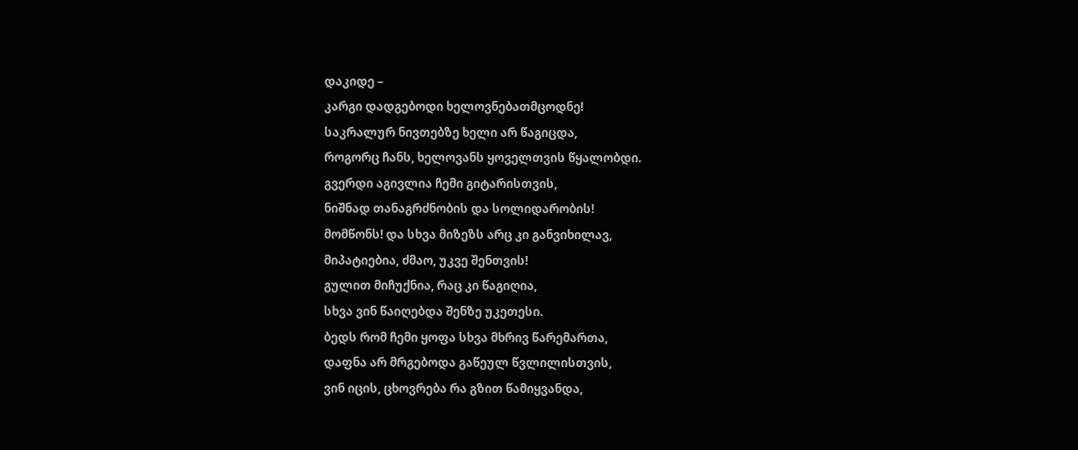დაკიდე –
კარგი დადგებოდი ხელოვნებათმცოდნე!
საკრალურ ნივთებზე ხელი არ წაგიცდა,
როგორც ჩანს, ხელოვანს ყოველთვის წყალობდი.
გვერდი აგივლია ჩემი გიტარისთვის,
ნიშნად თანაგრძნობის და სოლიდარობის!
მომწონს! და სხვა მიზეზს არც კი განვიხილავ,
მიპატიებია, ძმაო, უკვე შენთვის!
გულით მიჩუქნია, რაც კი წაგიღია,
სხვა ვინ წაიღებდა შენზე უკეთესი.
ბედს რომ ჩემი ყოფა სხვა მხრივ წარემართა,
დაფნა არ მრგებოდა გაწეულ წვლილისთვის,
ვინ იცის, ცხოვრება რა გზით წამიყვანდა,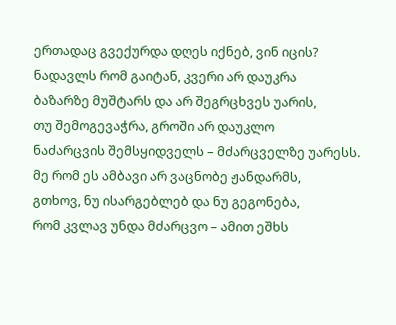ერთადაც გვექურდა დღეს იქნებ, ვინ იცის?
ნადავლს რომ გაიტან, კვერი არ დაუკრა
ბაზარზე მუშტარს და არ შეგრცხვეს უარის,
თუ შემოგევაჭრა, გროში არ დაუკლო
ნაძარცვის შემსყიდველს – მძარცველზე უარესს.
მე რომ ეს ამბავი არ ვაცნობე ჟანდარმს,
გთხოვ, ნუ ისარგებლებ და ნუ გეგონება,
რომ კვლავ უნდა მძარცვო – ამით ეშხს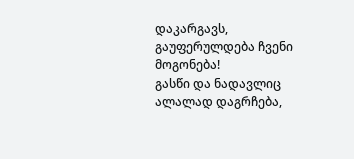დაკარგავს,
გაუფერულდება ჩვენი მოგონება!
გასწი და ნადავლიც ალალად დაგრჩება,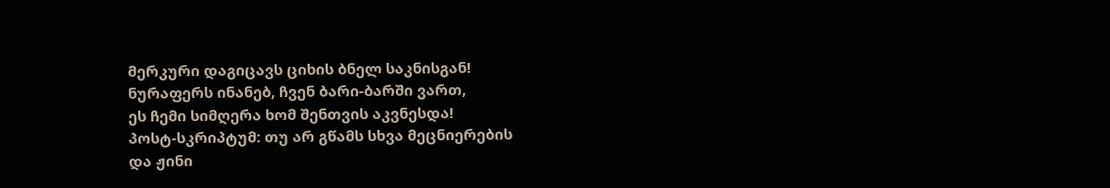მერკური დაგიცავს ციხის ბნელ საკნისგან!
ნურაფერს ინანებ, ჩვენ ბარი-ბარში ვართ,
ეს ჩემი სიმღერა ხომ შენთვის აკვნესდა!
პოსტ-სკრიპტუმ: თუ არ გწამს სხვა მეცნიერების
და ჟინი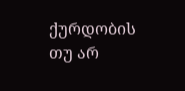ქურდობის თუ არ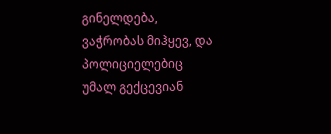გინელდება,
ვაჭრობას მიჰყევ, და პოლიციელებიც
უმალ გექცევიან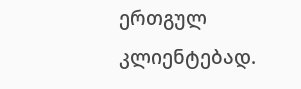ერთგულ კლიენტებად.